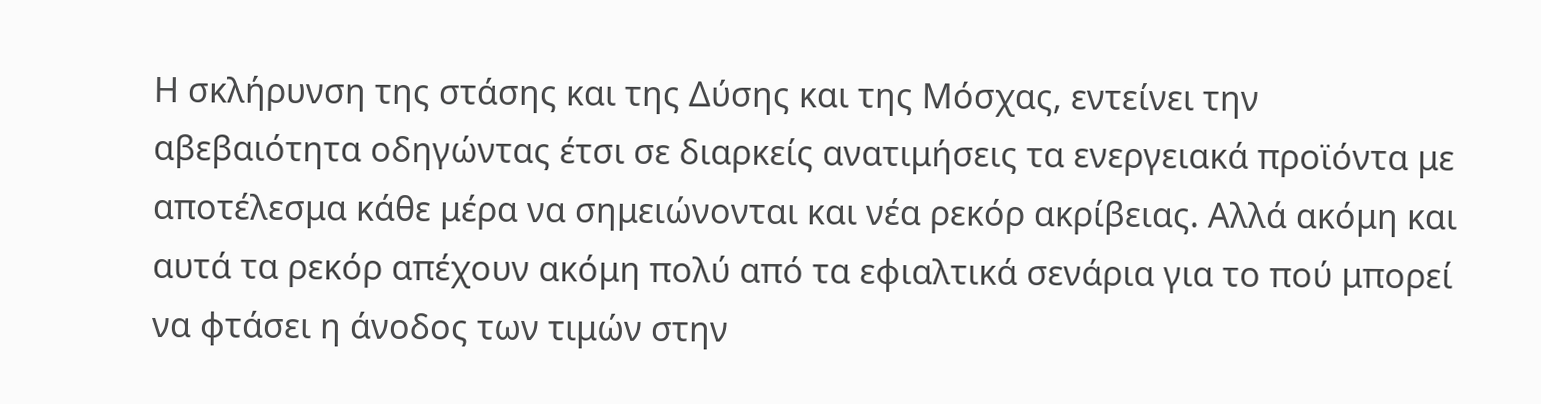Η σκλήρυνση της στάσης και της Δύσης και της Μόσχας, εντείνει την αβεβαιότητα οδηγώντας έτσι σε διαρκείς ανατιμήσεις τα ενεργειακά προϊόντα με αποτέλεσμα κάθε μέρα να σημειώνονται και νέα ρεκόρ ακρίβειας. Αλλά ακόμη και αυτά τα ρεκόρ απέχουν ακόμη πολύ από τα εφιαλτικά σενάρια για το πού μπορεί να φτάσει η άνοδος των τιμών στην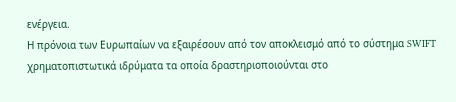ενέργεια.
Η πρόνοια των Ευρωπαίων να εξαιρέσουν από τον αποκλεισμό από το σύστημα SWIFT χρηματοπιστωτικά ιδρύματα τα οποία δραστηριοποιούνται στο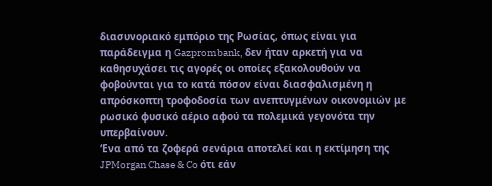διασυνοριακό εμπόριο της Ρωσίας, όπως είναι για παράδειγμα η Gazprombank, δεν ήταν αρκετή για να καθησυχάσει τις αγορές οι οποίες εξακολουθούν να φοβούνται για το κατά πόσον είναι διασφαλισμένη η απρόσκοπτη τροφοδοσία των ανεπτυγμένων οικονομιών με ρωσικό φυσικό αέριο αφού τα πολεμικά γεγονότα την υπερβαίνουν.
‘Ενα από τα ζοφερά σενάρια αποτελεί και η εκτίμηση της JPMorgan Chase & Co ότι εάν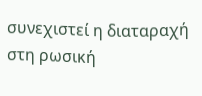συνεχιστεί η διαταραχή στη ρωσική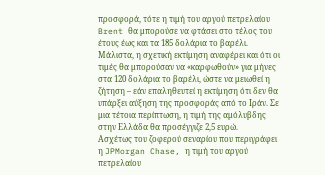προσφορά, τότε η τιμή του αργού πετρελαίου Brent θα μπορούσε να φτάσει στο τέλος του έτους έως και τα 185 δολάρια το βαρέλι.
Μάλιστα, η σχετική εκτίμηση αναφέρει και ότι οι τιμές θα μπορούσαν να «καρφωθούν» για μήνες στα 120 δολάρια το βαρέλι, ώστε να μειωθεί η ζήτηση – εάν επαληθευτεί η εκτίμηση ότι δεν θα υπάρξει αύξηση της προσφοράς από το Ιράν. Σε μια τέτοια περίπτωση, η τιμή της αμόλυβδης στην Ελλάδα θα προσέγγιζε 2,5 ευρώ.
Ασχέτως του ζοφερού σεναρίου που περιγράφει η JPMorgan Chase, η τιμή του αργού πετρελαίου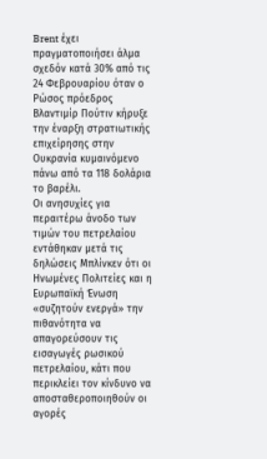Brent έχει πραγματοποιήσει άλμα σχεδόν κατά 30% από τις 24 Φεβρουαρίου όταν ο Ρώσος πρόεδρος Βλαντιμίρ Πούτιν κήρυξε την έναρξη στρατιωτικής επιχείρησης στην Ουκρανία κυμαινόμενο πάνω από τα 118 δολάρια το βαρέλι.
Οι ανησυχίες για περαιτέρω άνοδο των τιμών του πετρελαίου εντάθηκαν μετά τις δηλώσεις Μπλίνκεν ότι οι Ηνωμένες Πολιτείες και η Ευρωπαϊκή Ένωση «συζητούν ενεργά» την πιθανότητα να απαγορεύσουν τις εισαγωγές ρωσικού πετρελαίου, κάτι που περικλείει τον κίνδυνο να αποσταθεροποιηθούν οι αγορές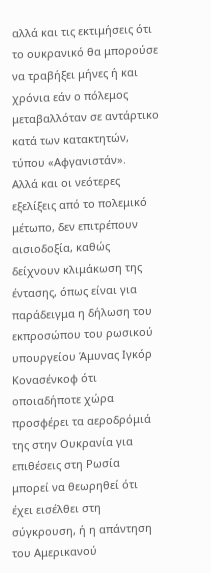αλλά και τις εκτιμήσεις ότι το ουκρανικό θα μπορούσε να τραβήξει μήνες ή και χρόνια εάν ο πόλεμος μεταβαλλόταν σε αντάρτικο κατά των κατακτητών, τύπου «Αφγανιστάν».
Αλλά και οι νεότερες εξελίξεις από το πολεμικό μέτωπο, δεν επιτρέπουν αισιοδοξία, καθώς δείχνουν κλιμάκωση της έντασης, όπως είναι για παράδειγμα η δήλωση του εκπροσώπου του ρωσικού υπουργείου Άμυνας Ιγκόρ Κονασένκοφ ότι οποιαδήποτε χώρα προσφέρει τα αεροδρόμιά της στην Ουκρανία για επιθέσεις στη Ρωσία μπορεί να θεωρηθεί ότι έχει εισέλθει στη σύγκρουση, ή η απάντηση του Αμερικανού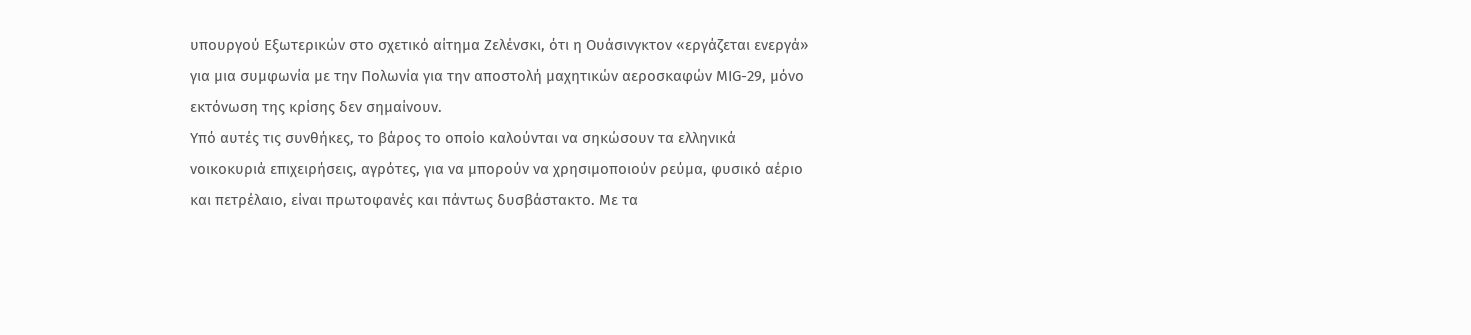υπουργού Εξωτερικών στο σχετικό αίτημα Ζελένσκι, ότι η Ουάσινγκτον «εργάζεται ενεργά» για μια συμφωνία με την Πολωνία για την αποστολή μαχητικών αεροσκαφών ΜIG-29, μόνο εκτόνωση της κρίσης δεν σημαίνουν.
Υπό αυτές τις συνθήκες, το βάρος το οποίο καλούνται να σηκώσουν τα ελληνικά νοικοκυριά επιχειρήσεις, αγρότες, για να μπορούν να χρησιμοποιούν ρεύμα, φυσικό αέριο και πετρέλαιο, είναι πρωτοφανές και πάντως δυσβάστακτο. Με τα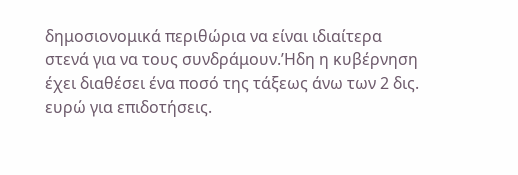δημοσιονομικά περιθώρια να είναι ιδιαίτερα στενά για να τους συνδράμουν.’Ηδη η κυβέρνηση έχει διαθέσει ένα ποσό της τάξεως άνω των 2 δις. ευρώ για επιδοτήσεις.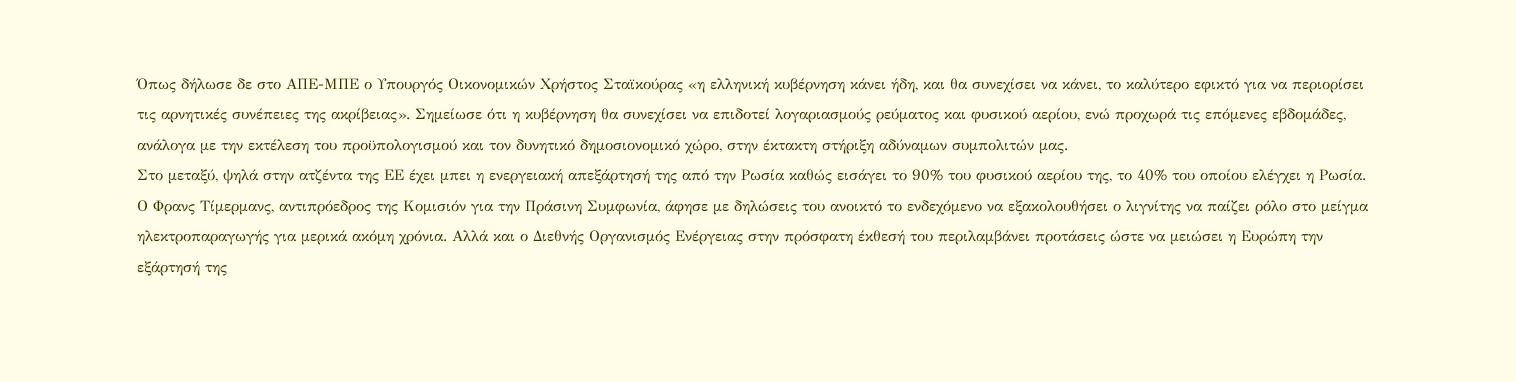Όπως δήλωσε δε στο ΑΠΕ-ΜΠΕ ο Υπουργός Οικονομικών Χρήστος Σταϊκούρας «η ελληνική κυβέρνηση κάνει ήδη, και θα συνεχίσει να κάνει, το καλύτερο εφικτό για να περιορίσει τις αρνητικές συνέπειες της ακρίβειας». Σημείωσε ότι η κυβέρνηση θα συνεχίσει να επιδοτεί λογαριασμούς ρεύματος και φυσικού αερίου, ενώ προχωρά τις επόμενες εβδομάδες, ανάλογα με την εκτέλεση του προϋπολογισμού και τον δυνητικό δημοσιονομικό χώρο, στην έκτακτη στήριξη αδύναμων συμπολιτών μας.
Στο μεταξύ, ψηλά στην ατζέντα της ΕΕ έχει μπει η ενεργειακή απεξάρτησή της από την Ρωσία καθώς εισάγει το 90% του φυσικού αερίου της, το 40% του οποίου ελέγχει η Ρωσία. Ο Φρανς Τίμερμανς, αντιπρόεδρος της Κομισιόν για την Πράσινη Συμφωνία, άφησε με δηλώσεις του ανοικτό το ενδεχόμενο να εξακολουθήσει ο λιγνίτης να παίζει ρόλο στο μείγμα ηλεκτροπαραγωγής για μερικά ακόμη χρόνια. Αλλά και ο Διεθνής Οργανισμός Ενέργειας στην πρόσφατη έκθεσή του περιλαμβάνει προτάσεις ώστε να μειώσει η Ευρώπη την εξάρτησή της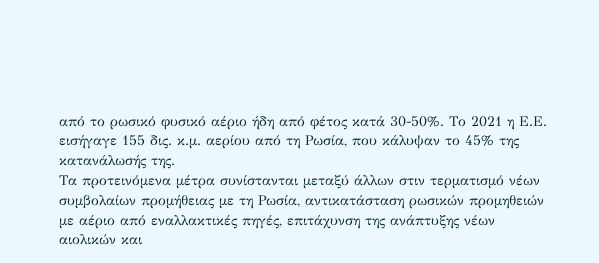από το ρωσικό φυσικό αέριο ήδη από φέτος κατά 30-50%. Το 2021 η Ε.Ε. εισήγαγε 155 δις. κ.μ. αερίου από τη Ρωσία, που κάλυψαν το 45% της κατανάλωσής της.
Τα προτεινόμενα μέτρα συνίστανται μεταξύ άλλων στιν τερματισμό νέων συμβολαίων προμήθειας με τη Ρωσία, αντικατάσταση ρωσικών προμηθειών με αέριο από εναλλακτικές πηγές, επιτάχυνση της ανάπτυξης νέων αιολικών και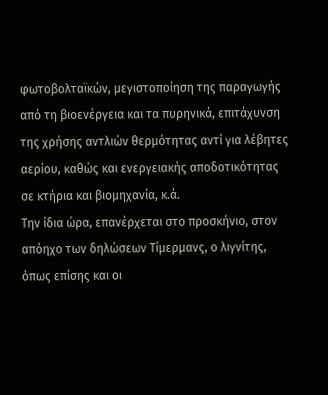φωτοβολταϊκών, μεγιστοποίηση της παραγωγής από τη βιοενέργεια και τα πυρηνικά, επιτάχυνση της χρήσης αντλιών θερμότητας αντί για λέβητες αερίου, καθώς και ενεργειακής αποδοτικότητας σε κτήρια και βιομηχανία, κ.ά.
Την ίδια ώρα, επανέρχεται στο προσκήνιο, στον απόηχο των δηλώσεων Τίμερμανς, ο λιγνίτης, όπως επίσης και οι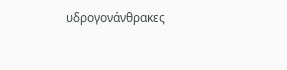υδρογονάνθρακες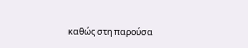καθώς στη παρούσα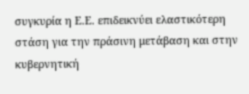συγκυρία η Ε.Ε. επιδεικνύει ελαστικότερη στάση για την πράσινη μετάβαση και στην κυβερνητική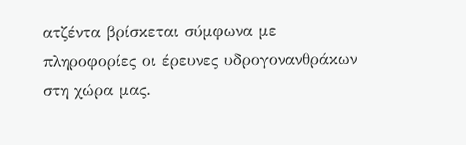ατζέντα βρίσκεται σύμφωνα με πληροφορίες οι έρευνες υδρογονανθράκων στη χώρα μας.